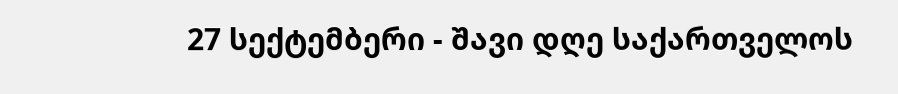27 სექტემბერი - შავი დღე საქართველოს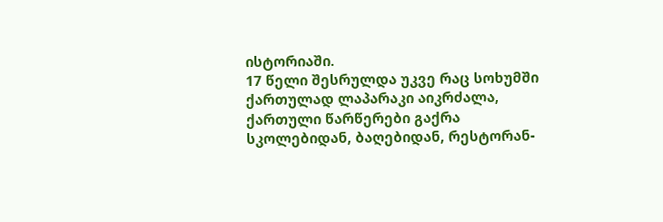ისტორიაში.
17 წელი შესრულდა უკვე რაც სოხუმში ქართულად ლაპარაკი აიკრძალა, ქართული წარწერები გაქრა სკოლებიდან, ბაღებიდან, რესტორან-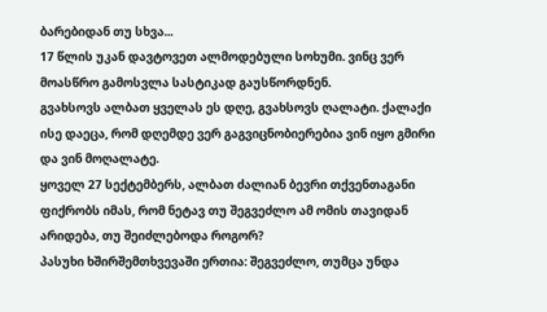ბარებიდან თუ სხვა...
17 წლის უკან დავტოვეთ ალმოდებული სოხუმი. ვინც ვერ მოასწრო გამოსვლა სასტიკად გაუსწორდნენ.
გვახსოვს ალბათ ყველას ეს დღე, გვახსოვს ღალატი. ქალაქი ისე დაეცა, რომ დღემდე ვერ გაგვიცნობიერებია ვინ იყო გმირი და ვინ მოღალატე.
ყოველ 27 სექტემბერს, ალბათ ძალიან ბევრი თქვენთაგანი ფიქრობს იმას, რომ ნეტავ თუ შეგვეძლო ამ ომის თავიდან არიდება, თუ შეიძლებოდა როგორ?
პასუხი ხშირშემთხვევაში ერთია: შეგვეძლო, თუმცა უნდა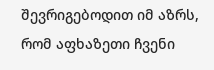შევრიგებოდით იმ აზრს, რომ აფხაზეთი ჩვენი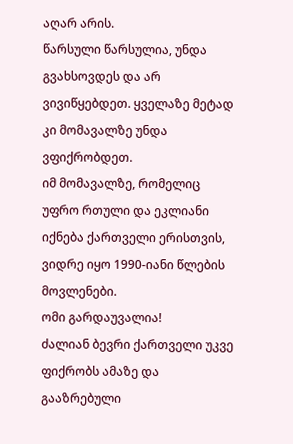აღარ არის.
წარსული წარსულია, უნდა გვახსოვდეს და არ ვივიწყებდეთ. ყველაზე მეტად კი მომავალზე უნდა ვფიქრობდეთ.
იმ მომავალზე, რომელიც უფრო რთული და ეკლიანი იქნება ქართველი ერისთვის, ვიდრე იყო 1990-იანი წლების მოვლენები.
ომი გარდაუვალია!
ძალიან ბევრი ქართველი უკვე ფიქრობს ამაზე და გააზრებული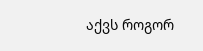აქვს როგორ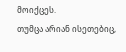მოიქცეს.
თუმცა არიან ისეთებიც,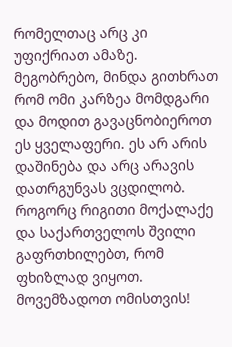რომელთაც არც კი უფიქრიათ ამაზე.
მეგობრებო, მინდა გითხრათ რომ ომი კარზეა მომდგარი და მოდით გავაცნობიეროთ ეს ყველაფერი. ეს არ არის დაშინება და არც არავის დათრგუნვას ვცდილობ.
როგორც რიგითი მოქალაქე და საქართველოს შვილი გაფრთხილებთ, რომ ფხიზლად ვიყოთ.
მოვემზადოთ ომისთვის!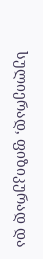სულიერად, ფიზიკურად და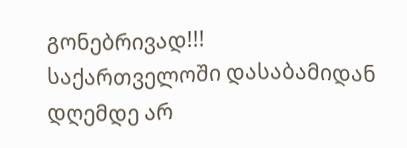გონებრივად!!!
საქართველოში დასაბამიდან დღემდე არ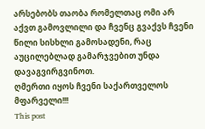არსებობს თაობა რომელთაც ომი არ აქვთ გამოვლილი და ჩვენც გვაქვს ჩვენი წილი სისხლი გამოსადენი, რაც აუცილებლად გამარჯვებით უნდა დავაგვირგვინოთ.
ღმერთი იყოს ჩვენი საქართველოს მფარველი!!!
This post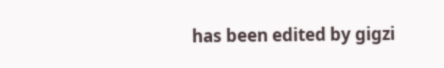has been edited by gigzi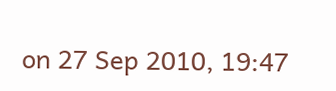on 27 Sep 2010, 19:47